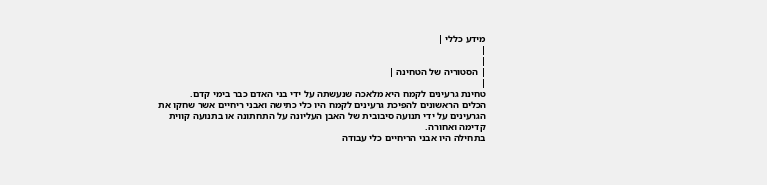מידע כללי |
|
|
| הסטוריה של הטחינה |
|
טחינת גרעינים לקמח היא מלאכה שנעשתה על ידי בני האדם כבר בימי קדם.
הכלים הראשונים להפיכת גרעינים לקמח היו כלי כתישה ואבני ריחיים אשר שחקו את
הגרעינים על ידי תנועה סיבובית של האבן העליונה על התחתונה או בתנועה קווית
קדימה ואחורה.
בתחילה היו אבני הריחיים כלי עבודה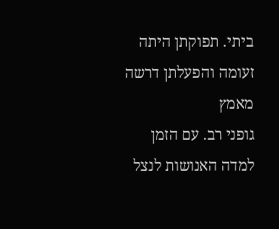ביתי. תפוקתן היתה זעומה והפעלתן דרשה מאמץ
גופני רב. עם הזמן למדה האנושות לנצל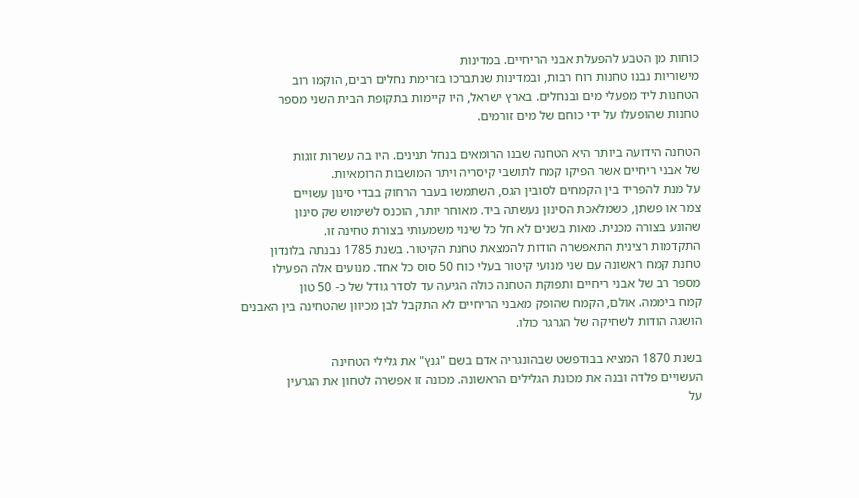כוחות מן הטבע להפעלת אבני הריחיים. במדינות
מישוריות נבנו טחנות רוח רבות, ובמדינות שנתברכו בזרימת נחלים רבים, הוקמו רוב
הטחנות ליד מפעלי מים ובנחלים. בארץ ישראל, היו קיימות בתקופת הבית השני מספר
טחנות שהופעלו על ידי כוחם של מים זורמים.

הטחנה הידועה ביותר היא הטחנה שבנו הרומאים בנחל תנינים. היו בה עשרות זוגות
של אבני ריחיים אשר הפיקו קמח לתושבי קיסריה ויתר המושבות הרומאיות.
על מנת להפריד בין הקמחים לסובין הגס, השתמשו בעבר הרחוק בבדי סינון עשויים
צמר או פשתן, כשמלאכת הסינון נעשתה ביד. מאוחר יותר, הוכנס לשימוש שק סינון
שהונע בצורה מכנית. מאות בשנים לא חל כל שינוי משמעותי בצורת טחינה זו.
התקדמות רצינית התאפשרה הודות להמצאת טחנת הקיטור. בשנת 1785 נבנתה בלונדון
טחנת קמח ראשונה עם שני מנועי קיטור בעלי כוח 50 סוס כל אחד. מנועים אלה הפעילו
מספר רב של אבני ריחיים ותפוקת הטחנה כולה הגיעה עד לסדר גודל של כ- 50 טון
קמח ביממה. אולם, הקמח שהופק מאבני הריחיים לא התקבל לבן מכיוון שהטחינה בין האבנים
הושגה הודות לשחיקה של הגרגר כולו.

בשנת 1870 המציא בבודפשט שבהונגריה אדם בשם "גנץ" את גלילי הטחינה
העשויים פלדה ובנה את מכונת הגלילים הראשונה. מכונה זו אפשרה לטחון את הגרעין
על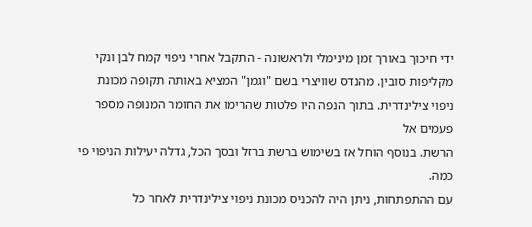ידי חיכוך באורך זמן מינימלי ולראשונה - התקבל אחרי ניפוי קמח לבן ונקי
מקליפות סובין. מהנדס שוויצרי בשם "וגמן" המציא באותה תקופה מכונת
ניפוי צילינדרית. בתוך הנפה היו פלטות שהרימו את החומר המנופה מספר פעמים אל
הרשת. בנוסף הוחל אז בשימוש ברשת ברזל ובסך הכל, גדלה יעילות הניפוי פי כמה.
עם ההתפתחות, ניתן היה להכניס מכונת ניפוי צילינדרית לאחר כל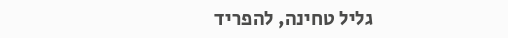גליל טחינה, להפריד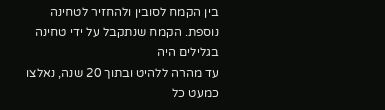בין הקמח לסובין ולהחזיר לטחינה נוספת. הקמח שנתקבל על ידי טחינה בגלילים היה
עד מהרה ללהיט ובתוך 20 שנה, נאלצו כמעט כל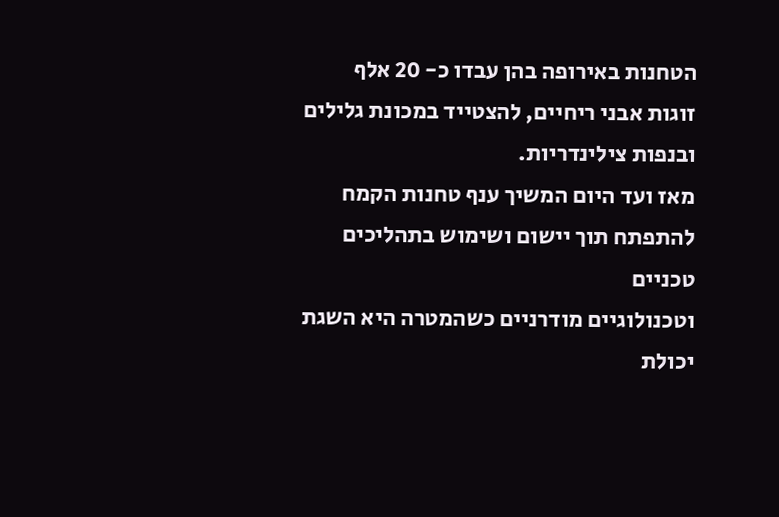הטחנות באירופה בהן עבדו כ- 20 אלף
זוגות אבני ריחיים, להצטייד במכונת גלילים ובנפות צילינדריות.
מאז ועד היום המשיך ענף טחנות הקמח להתפתח תוך יישום ושימוש בתהליכים טכניים
וטכנולוגיים מודרניים כשהמטרה היא השגת יכולת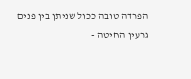הפרדה טובה ככול שניתן בין פנים
גרעין החיטה -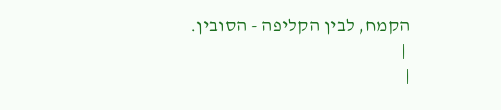הקמח, לבין הקליפה - הסובין.
 |
|